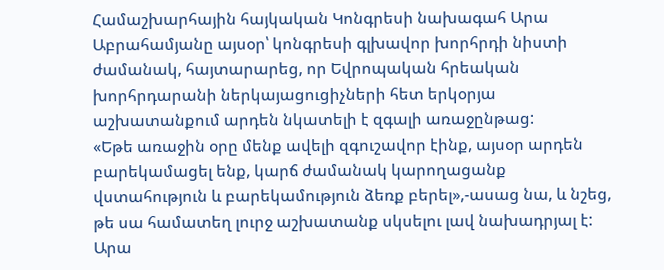Համաշխարհային հայկական Կոնգրեսի նախագահ Արա Աբրահամյանը այսօր՝ կոնգրեսի գլխավոր խորհրդի նիստի ժամանակ, հայտարարեց, որ Եվրոպական հրեական խորհրդարանի ներկայացուցիչների հետ երկօրյա աշխատանքում արդեն նկատելի է զգալի առաջընթաց:
«Եթե առաջին օրը մենք ավելի զգուշավոր էինք, այսօր արդեն բարեկամացել ենք, կարճ ժամանակ կարողացանք վստահություն և բարեկամություն ձեռք բերել»,-ասաց նա, և նշեց, թե սա համատեղ լուրջ աշխատանք սկսելու լավ նախադրյալ է:
Արա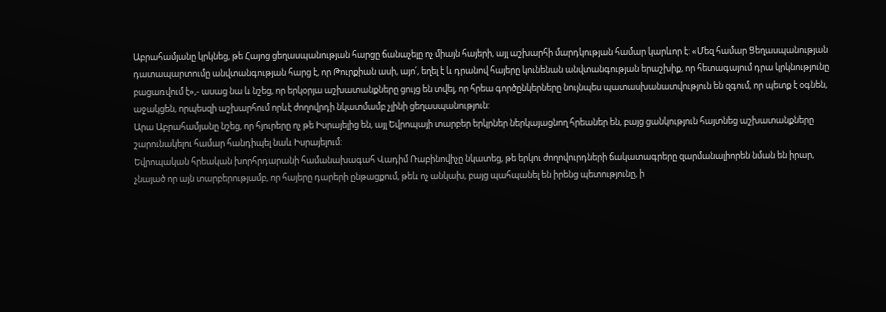Աբրահամյանը կրկնեց, թե Հայոց ցեղասպանության հարցը ճանաչելը ոչ միայն հայերի, այլ աշխարհի մարդկության համար կարևոր է: «Մեզ համար Ցեղասպանության դատապարտումը անվտանգության հարց է, որ Թուրքիան ասի, այո՛, եղել է և դրանով հայերը կունենան անվտանգության երաշխիք, որ հետագայում դրա կրկնությունը բացառվում է»,- ասաց նա և նշեց, որ երկօրյա աշխատանքները ցույց են տվել, որ հրեա գործընկերները նույնպես պատասխանատվություն են զգում, որ պետք է օգնեն, աջակցեն, որպեսզի աշխարհում որևէ ժողովրդի նկատմամբ չլինի ցեղասպանություն:
Արա Աբրահամյանը նշեց, որ հյուրերը ոչ թե Իսրայելից են, այլ Եվրոպայի տարբեր երկրներ ներկայացնող հրեաներ են, բայց ցանկություն հայտնեց աշխատանքները շարունակելու համար հանդիպել նաև Իսրայելում:
Եվրոպական հրեական խորհրդարանի համանախագահ Վադիմ Ռաբինովիչը նկատեց, թե երկու ժողովուրդների ճակատագրերը զարմանալիորեն նման են իրար, չնայած որ այն տարբերությամբ, որ հայերը դարերի ընթացքում, թեև ոչ անկախ, բայց պահպանել են իրենց պետությունը, ի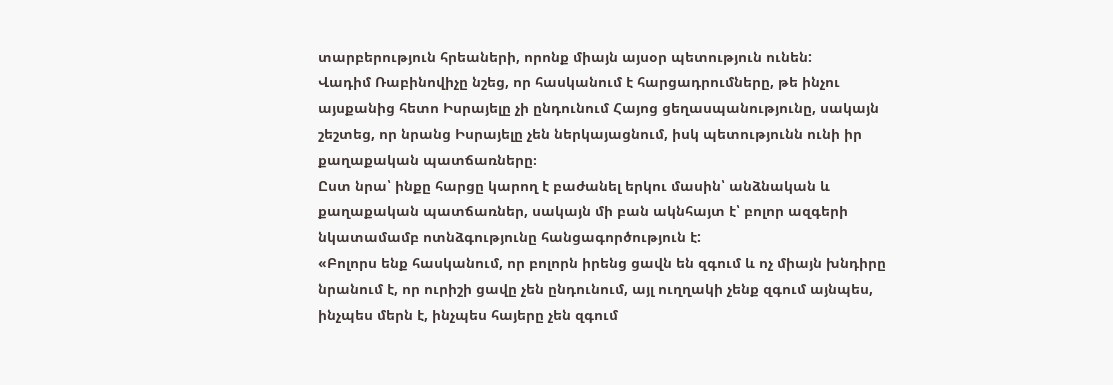տարբերություն հրեաների, որոնք միայն այսօր պետություն ունեն:
Վադիմ Ռաբինովիչը նշեց, որ հասկանում է հարցադրումները, թե ինչու այսքանից հետո Իսրայելը չի ընդունում Հայոց ցեղասպանությունը, սակայն շեշտեց, որ նրանց Իսրայելը չեն ներկայացնում, իսկ պետությունն ունի իր քաղաքական պատճառները։
Ըստ նրա՝ ինքը հարցը կարող է բաժանել երկու մասին՝ անձնական և քաղաքական պատճառներ, սակայն մի բան ակնհայտ է՝ բոլոր ազգերի նկատամամբ ոտնձգությունը հանցագործություն է:
«Բոլորս ենք հասկանում, որ բոլորն իրենց ցավն են զգում և ոչ միայն խնդիրը նրանում է, որ ուրիշի ցավը չեն ընդունում, այլ ուղղակի չենք զգում այնպես, ինչպես մերն է, ինչպես հայերը չեն զգում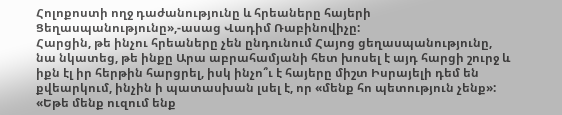Հոլոքոստի ողջ դաժանությունը և հրեաները հայերի Ցեղասպանությունը»,-ասաց Վադիմ Ռաբինովիչը:
Հարցին, թե ինչու հրեաները չեն ընդունում Հայոց ցեղասպանությունը, նա նկատեց, թե ինքը Արա աբրահամյանի հետ խոսել է այդ հարցի շուրջ և իքն էլ իր հերթին հարցրել, իսկ ինչո՞ւ է հայերը միշտ Իսրայելի դեմ են քվեարկում, ինչին ի պատասխան լսել է, որ «մենք հո պետություն չենք»:
«Եթե մենք ուզում ենք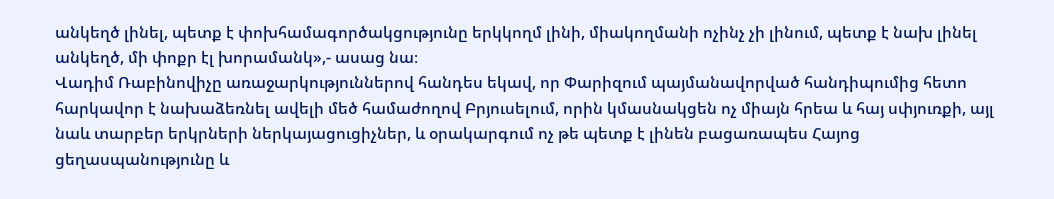անկեղծ լինել, պետք է փոխհամագործակցությունը երկկողմ լինի, միակողմանի ոչինչ չի լինում, պետք է նախ լինել անկեղծ, մի փոքր էլ խորամանկ»,- ասաց նա։
Վադիմ Ռաբինովիչը առաջարկություններով հանդես եկավ, որ Փարիզում պայմանավորված հանդիպումից հետո հարկավոր է նախաձեռնել ավելի մեծ համաժողով Բրյուսելում, որին կմասնակցեն ոչ միայն հրեա և հայ սփյուռքի, այլ նաև տարբեր երկրների ներկայացուցիչներ, և օրակարգում ոչ թե պետք է լինեն բացառապես Հայոց ցեղասպանությունը և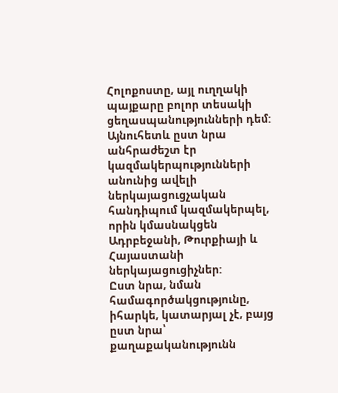Հոլոքոստը, այլ ուղղակի պայքարը բոլոր տեսակի ցեղասպանությունների դեմ:
Այնուհետև ըստ նրա անհրաժեշտ էր կազմակերպությունների անունից ավելի ներկայացուցչական հանդիպում կազմակերպել, որին կմասնակցեն Ադրբեջանի, Թուրքիայի և Հայաստանի ներկայացուցիչներ:
Ըստ նրա, նման համագործակցությունը, իհարկե, կատարյալ չէ, բայց ըստ նրա՝ քաղաքականությունն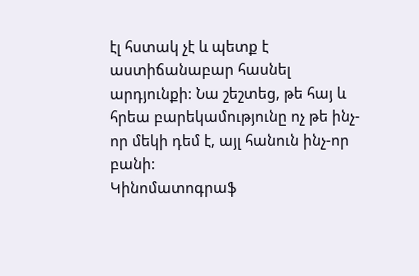էլ հստակ չէ և պետք է աստիճանաբար հասնել արդյունքի: Նա շեշտեց, թե հայ և հրեա բարեկամությունը ոչ թե ինչ-որ մեկի դեմ է, այլ հանուն ինչ-որ բանի:
Կինոմատոգրաֆ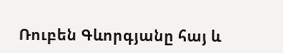Ռուբեն Գևորգյանը հայ և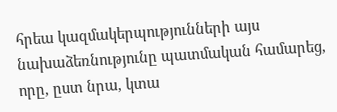հրեա կազմակերպությունների այս նախաձեռնությունը պատմական համարեց, որը, ըստ նրա, կտա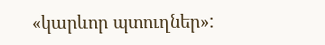«կարևոր պտուղներ»: